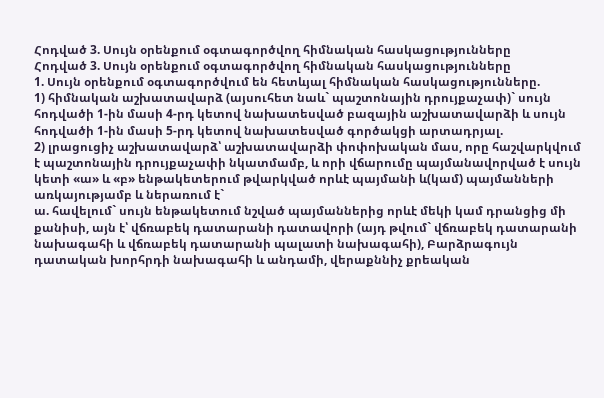Հոդված 3. Սույն օրենքում օգտագործվող հիմնական հասկացությունները
Հոդված 3. Սույն օրենքում օգտագործվող հիմնական հասկացությունները
1. Սույն օրենքում օգտագործվում են հետևյալ հիմնական հասկացությունները.
1) հիմնական աշխատավարձ (այսուհետ նաև` պաշտոնային դրույքաչափ)` սույն հոդվածի 1-ին մասի 4-րդ կետով նախատեսված բազային աշխատավարձի և սույն հոդվածի 1-ին մասի 5-րդ կետով նախատեսված գործակցի արտադրյալ.
2) լրացուցիչ աշխատավարձ՝ աշխատավարձի փոփոխական մաս, որը հաշվարկվում է պաշտոնային դրույքաչափի նկատմամբ, և որի վճարումը պայմանավորված է սույն կետի «ա» և «բ» ենթակետերում թվարկված որևէ պայմանի և(կամ) պայմանների առկայությամբ և ներառում է`
ա. հավելում` սույն ենթակետում նշված պայմաններից որևէ մեկի կամ դրանցից մի քանիսի, այն է՝ վճռաբեկ դատարանի դատավորի (այդ թվում` վճռաբեկ դատարանի նախագահի և վճռաբեկ դատարանի պալատի նախագահի), Բարձրագույն դատական խորհրդի նախագահի և անդամի, վերաքննիչ քրեական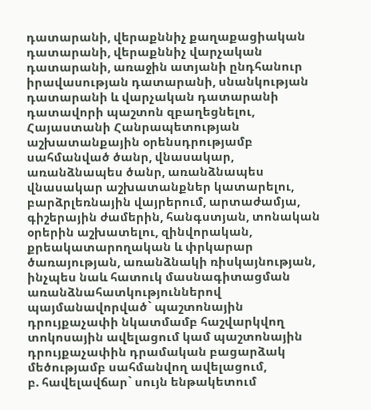դատարանի, վերաքննիչ քաղաքացիական դատարանի, վերաքննիչ վարչական դատարանի, առաջին ատյանի ընդհանուր իրավասության դատարանի, սնանկության դատարանի և վարչական դատարանի դատավորի պաշտոն զբաղեցնելու, Հայաստանի Հանրապետության աշխատանքային օրենսդրությամբ սահմանված ծանր, վնասակար, առանձնապես ծանր, առանձնապես վնասակար աշխատանքներ կատարելու, բարձրլեռնային վայրերում, արտաժամյա, գիշերային ժամերին, հանգստյան, տոնական օրերին աշխատելու, զինվորական, քրեակատարողական և փրկարար ծառայության, առանձնակի ռիսկայնության, ինչպես նաև հատուկ մասնագիտացման առանձնահատկություններով պայմանավորված` պաշտոնային դրույքաչափի նկատմամբ հաշվարկվող տոկոսային ավելացում կամ պաշտոնային դրույքաչափին դրամական բացարձակ մեծությամբ սահմանվող ավելացում,
բ. հավելավճար` սույն ենթակետում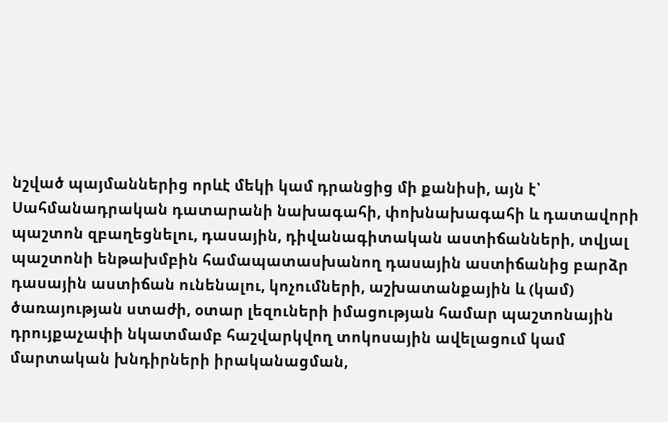նշված պայմաններից որևէ մեկի կամ դրանցից մի քանիսի, այն է՝ Սահմանադրական դատարանի նախագահի, փոխնախագահի և դատավորի պաշտոն զբաղեցնելու, դասային, դիվանագիտական աստիճանների, տվյալ պաշտոնի ենթախմբին համապատասխանող դասային աստիճանից բարձր դասային աստիճան ունենալու, կոչումների, աշխատանքային և (կամ) ծառայության ստաժի, օտար լեզուների իմացության համար պաշտոնային դրույքաչափի նկատմամբ հաշվարկվող տոկոսային ավելացում կամ մարտական խնդիրների իրականացման,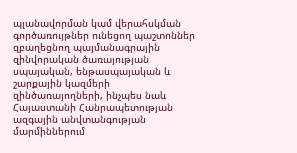պլանավորման կամ վերահսկման գործառույթներ ունեցող պաշտոններ զբաղեցնող պայմանագրային զինվորական ծառայության սպայական, ենթասպայական և շարքային կազմերի զինծառայողների, ինչպես նաև Հայաստանի Հանրապետության ազգային անվտանգության մարմիններում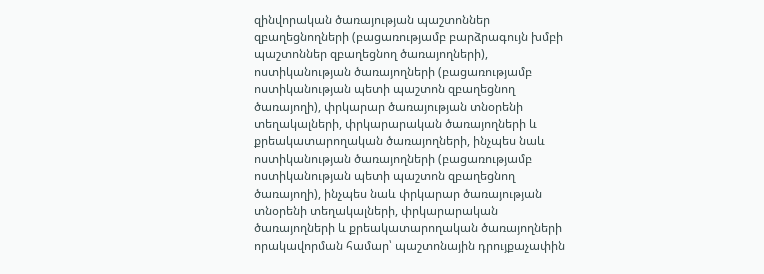զինվորական ծառայության պաշտոններ զբաղեցնողների (բացառությամբ բարձրագույն խմբի պաշտոններ զբաղեցնող ծառայողների), ոստիկանության ծառայողների (բացառությամբ ոստիկանության պետի պաշտոն զբաղեցնող ծառայողի), փրկարար ծառայության տնօրենի տեղակալների, փրկարարական ծառայողների և քրեակատարողական ծառայողների, ինչպես նաև ոստիկանության ծառայողների (բացառությամբ ոստիկանության պետի պաշտոն զբաղեցնող ծառայողի), ինչպես նաև փրկարար ծառայության տնօրենի տեղակալների, փրկարարական ծառայողների և քրեակատարողական ծառայողների որակավորման համար՝ պաշտոնային դրույքաչափին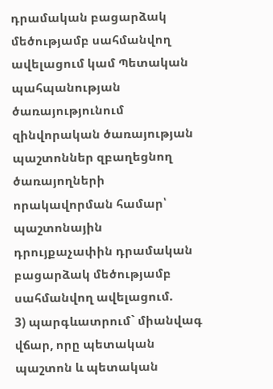դրամական բացարձակ մեծությամբ սահմանվող ավելացում կամ Պետական պահպանության ծառայությունում զինվորական ծառայության պաշտոններ զբաղեցնող ծառայողների որակավորման համար՝ պաշտոնային դրույքաչափին դրամական բացարձակ մեծությամբ սահմանվող ավելացում.
3) պարգևատրում` միանվագ վճար, որը պետական պաշտոն և պետական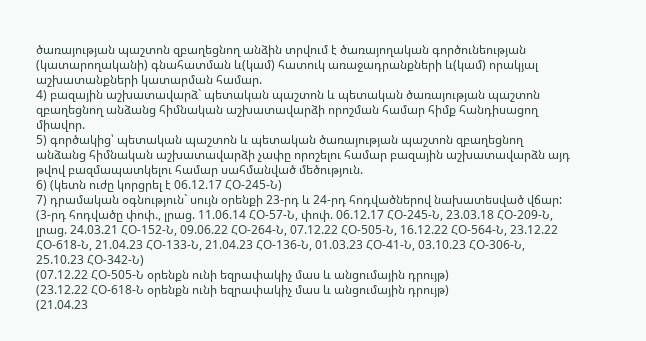ծառայության պաշտոն զբաղեցնող անձին տրվում է ծառայողական գործունեության (կատարողականի) գնահատման և(կամ) հատուկ առաջադրանքների և(կամ) որակյալ աշխատանքների կատարման համար.
4) բազային աշխատավարձ` պետական պաշտոն և պետական ծառայության պաշտոն զբաղեցնող անձանց հիմնական աշխատավարձի որոշման համար հիմք հանդիսացող միավոր.
5) գործակից՝ պետական պաշտոն և պետական ծառայության պաշտոն զբաղեցնող անձանց հիմնական աշխատավարձի չափը որոշելու համար բազային աշխատավարձն այդ թվով բազմապատկելու համար սահմանված մեծություն.
6) (կետն ուժը կորցրել է 06.12.17 ՀՕ-245-Ն)
7) դրամական օգնություն` սույն օրենքի 23-րդ և 24-րդ հոդվածներով նախատեսված վճար:
(3-րդ հոդվածը փոփ., լրաց. 11.06.14 ՀՕ-57-Ն, փոփ. 06.12.17 ՀՕ-245-Ն, 23.03.18 ՀՕ-209-Ն, լրաց. 24.03.21 ՀՕ-152-Ն, 09.06.22 ՀՕ-264-Ն, 07.12.22 ՀՕ-505-Ն, 16.12.22 ՀՕ-564-Ն, 23.12.22 ՀՕ-618-Ն, 21.04.23 ՀՕ-133-Ն, 21.04.23 ՀՕ-136-Ն, 01.03.23 ՀՕ-41-Ն, 03.10.23 ՀՕ-306-Ն, 25.10.23 ՀՕ-342-Ն)
(07.12.22 ՀՕ-505-Ն օրենքն ունի եզրափակիչ մաս և անցումային դրույթ)
(23.12.22 ՀՕ-618-Ն օրենքն ունի եզրափակիչ մաս և անցումային դրույթ)
(21.04.23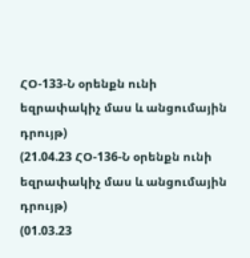ՀՕ-133-Ն օրենքն ունի եզրափակիչ մաս և անցումային դրույթ)
(21.04.23 ՀՕ-136-Ն օրենքն ունի եզրափակիչ մաս և անցումային դրույթ)
(01.03.23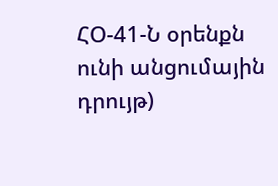ՀՕ-41-Ն օրենքն ունի անցումային դրույթ)